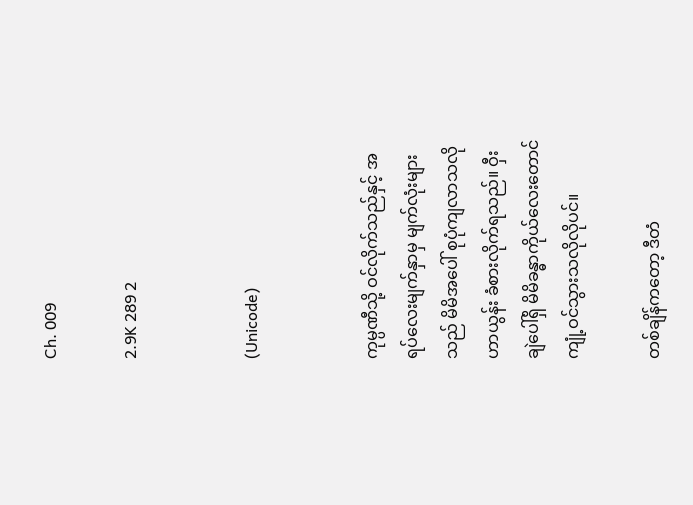Ch. 009

2.9K 289 2


(Unicode)


ကုမ္ပဏီသို့ ဝင်လိုက်သည်နှင့် အရပ်လေးမျက်နှာမှ မျက်လုံးများသည် မိမိအပေါ် စုပုံကျလာသလို ဟာယွန်း ခံစားလိုက်ရသည်။ ဝှီးချဲပေါ်ရှိ မိမိခန္ဓာကိုယ်လေးတောင် ကျုံ့ဝင်သွားသလိုလိုပင်။

တစ်ချိန်ကတော့ ဒီတံ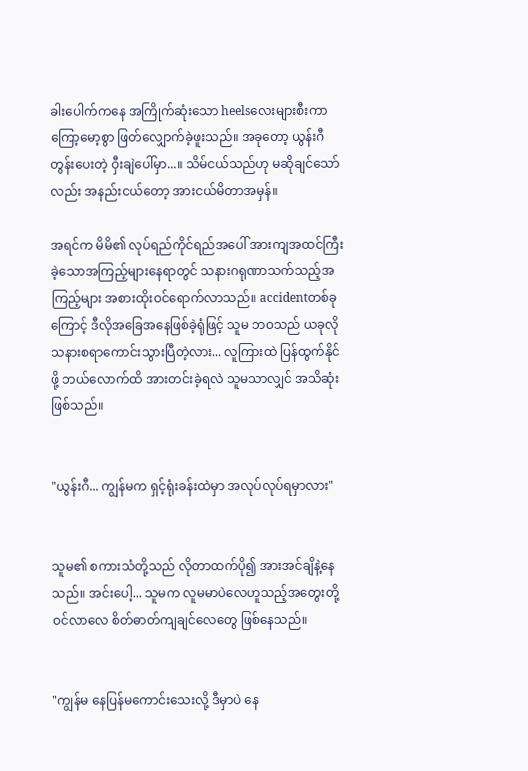ခါးပေါက်ကနေ အကြိုက်ဆုံးသော heelsလေးများစီးကာ ကြော့မော့စွာ ဖြတ်လျှောက်ခဲ့ဖူးသည်။ အခုတော့ ယွန်းဂီတွန်းပေးတဲ့ ဝှီးချဲပေါ်မှာ...။ သိမ်ငယ်သည်ဟု မဆိုချင်သော်လည်း အနည်းငယ်တော့ အားငယ်မိတာအမှန်။

အရင်က မိမိ၏ လုပ်ရည်ကိုင်ရည်အပေါ် အားကျအထင်ကြီးခဲ့သောအကြည့်များနေရာတွင် သနားဂရုဏာသက်သည့်အကြည့်များ အစားထိုးဝင်ရောက်လာသည်။ accidentတစ်ခုကြောင့် ဒီလိုအခြေအနေဖြစ်ခဲ့ရုံဖြင့် သူမ ဘဝသည် ယခုလို သနားစရာကောင်းသွားပြီတဲ့လား... လူကြားထဲ ပြန်ထွက်နိုင်ဖို့ ဘယ်လောက်ထိ အားတင်းခဲ့ရလဲ သူမသာလျှင် အသိဆုံးဖြစ်သည်။


"ယွန်းဂီ... ကျွန်မက ရှင့်ရုံးခန်းထဲမှာ အလုပ်လုပ်ရမှာလား"


သူမ၏ စကားသံတို့သည် လိုတာထက်ပို၍ အားအင်ချိနဲ့နေသည်။ အင်းပေါ့... သူမက လူမမာပဲလေဟူသည့်အတွေးတို့ ဝင်လာလေ စိတ်ဓာတ်ကျချင်လေတွေ ဖြစ်နေသည်။


"ကျွန်မ နေပြန်မကောင်းသေးလို့ ဒီမှာပဲ နေ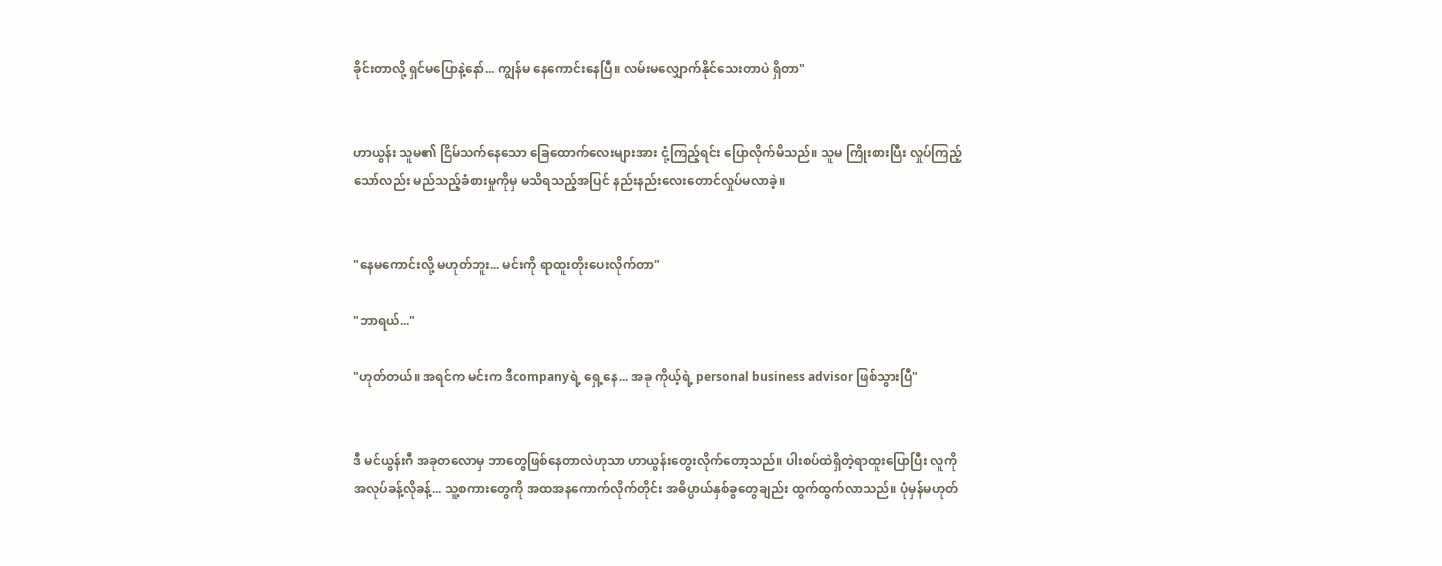ခိုင်းတာလို့ ရှင်မပြောနဲ့နော်... ကျွန်မ နေကောင်းနေပြီ။ လမ်းမလျှောက်နိုင်သေးတာပဲ ရှိတာ"


ဟာယွန်း သူမ၏ ငြိမ်သက်နေသော ခြေထောက်လေးများအား ငုံ့ကြည့်ရင်း ပြောလိုက်မိသည်။ သူမ ကြိုးစားပြီး လှုပ်ကြည့်သော်လည်း မည်သည့်ခံစားမှုကိုမှ မသိရသည့်အပြင် နည်းနည်းလေးတောင်လှုပ်မလာခဲ့။


"နေမကောင်းလို့ မဟုတ်ဘူး... မင်းကို ရာထူးတိုးပေးလိုက်တာ"

"ဘာရယ်..."

"ဟုတ်တယ်။ အရင်က မင်းက ဒီcompanyရဲ့ ရှေ့နေ... အခု ကိုယ့်ရဲ့ personal business advisor ဖြစ်သွားပြီ"


ဒီ မင်ယွန်းဂီ အခုတလောမှ ဘာတွေဖြစ်နေတာလဲဟုသာ ဟာယွန်းတွေးလိုက်တော့သည်။ ပါးစပ်ထဲရှိတဲ့ရာထူးပြောပြီး လူကို အလုပ်ခန့်လိုခန့်... သူ့စကားတွေကို အထအနကောက်လိုက်တိုင်း အဓိပ္ပာယ်နှစ်ခွတွေချည်း ထွက်ထွက်လာသည်။ ပုံမှန်မဟုတ်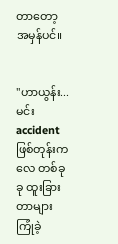တာတော့ အမှန်ပင်။


"ဟာယွန်း... မင်း accidentဖြစ်တုန်းကလေ တစ်ခုခု ထူးခြားတာများ ကြုံခဲ့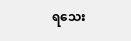ရသေး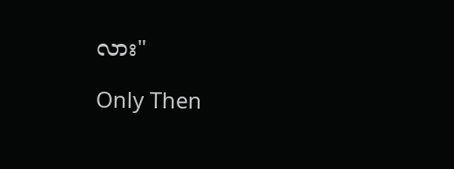လား"

Only Then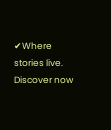✔Where stories live. Discover now